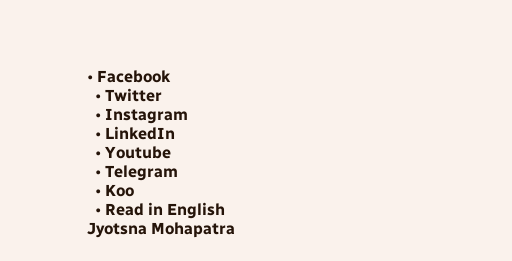• Facebook
  • Twitter
  • Instagram
  • LinkedIn
  • Youtube
  • Telegram
  • Koo
  • Read in English
Jyotsna Mohapatra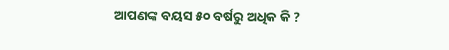ଆପଣଙ୍କ ବୟସ ୫୦ ବର୍ଷରୁ ଅଧିକ କି ?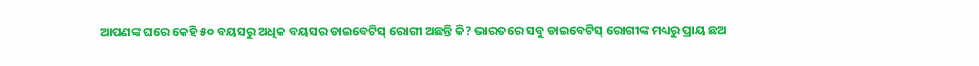ଆପଣଙ୍କ ଘରେ କେହି ୫୦ ବୟସରୁ ଅଧିକ ବୟସର ଡାଇବେଟିସ୍ ରୋଗୀ ଅଛନ୍ତି କି? ଭାରତରେ ସବୁ ଡାଇବେଟିସ୍ ରୋଗୀଙ୍କ ମଧ୍ୟରୁ ପ୍ରାୟ ଛଅ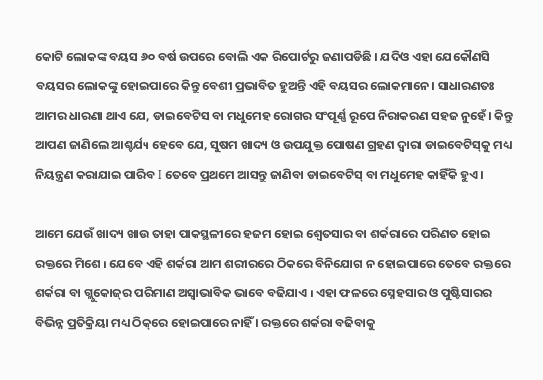କୋଟି ଲୋକଙ୍କ ବୟସ ୬୦ ବର୍ଷ ଉପରେ ବୋଲି ଏକ ରିପୋର୍ଟରୁ ଜଣାପଡିଛି । ଯଦିଓ ଏହା ଯେକୌଣସି ବୟସର ଲୋକଙ୍କୁ ହୋଇପାରେ କିନ୍ତୁ ବେଶୀ ପ୍ରଭାବିତ ହୁଅନ୍ତି ଏହି ବୟସର ଲୋକମାନେ। ସାଧାରଣତଃ ଆମର ଧାରଣା ଥାଏ ଯେ, ଡାଇବେଟିସ ବା ମଧୁମେହ ରୋଗର ସଂପୂର୍ଣ୍ଣ ରୂପେ ନିରାକରଣ ସହଜ ନୁହେଁ। କିନ୍ତୁ ଆପଣ ଜାଣିଲେ ଆଶ୍ଚର୍ଯ୳ ହେବେ ଯେ, ସୁଷମ ଖାଦ୍ୟ ଓ ଉପଯୁକ୍ତ ପୋଷଣ ଗ୍ରହଣ ଦ୍ଵାରା ଡାଇବେଟିସ୍‌କୁ ମଧ୍ୟ ନିୟନ୍ତ୍ରଣ କରାଯାଇ ପାରିବ I ତେବେ ପ୍ରଥମେ ଆସନ୍ତୁ ଜାଣିବା ଡାଇବେଟିସ୍ ବା ମଧୁମେହ କାହିଁକି ହୁଏ।

ଆମେ ଯେଉଁ ଖାଦ୍ୟ ଖାଉ ତାହା ପାକସ୍ଥଳୀରେ ହଜମ ହୋଇ ଶ୍ଵେତସାର ବା ଶର୍କରାରେ ପରିଣତ ହୋଇ ରକ୍ତରେ ମିଶେ ୲ ଯେବେ ଏହି ଶର୍କରା ଆମ ଶରୀରରେ ଠିକରେ ବିନିଯୋଗ ନ ହୋଇପାରେ ତେବେ ରକ୍ତରେ ଶର୍କରା ବା ଗ୍ଲୁକୋଜ୍‌ର ପରିମାଣ ଅସ୍ଵାଭାବିକ ଭାବେ ବଢିଯାଏ ୲ ଏହା ଫଳରେ ସ୍ନେହସାର ଓ ପୁଷ୍ଟିସାରର ବିଭିନ୍ନ ପ୍ରତିକ୍ରିୟା ମଧ୍ୟ ଠିକ୍‌ରେ ହୋଇପାରେ ନାହିଁ । ରକ୍ତରେ ଶର୍କରା ବଢିବାକୁ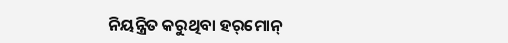ନିୟନ୍ତ୍ରିତ କରୁଥିବା ହର୍‌ମୋନ୍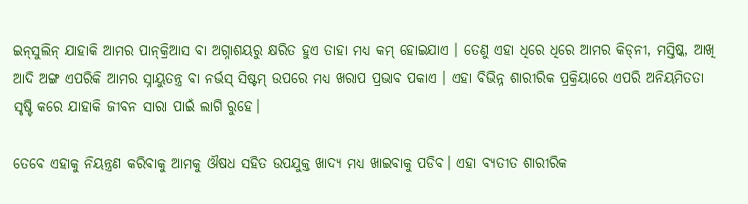ଇନ୍‌ସୁଲିନ୍ ଯାହାକି ଆମର ପାନ୍‌କ୍ରିଆସ ବା ଅଗ୍ନାଶୟରୁ କ୍ଷରିତ ହୁଏ ତାହା ମଧ୍ୟ କମ୍ ହୋଇଯାଏ । ତେଣୁ ଏହା ଧିରେ ଧିରେ ଆମର କିଡ୍‌ନୀ, ମସ୍ତିଷ୍କ, ଆଖି ଆଦି ଅଙ୍ଗ ଏପରିକି ଆମର ସ୍ନାୟୁତନ୍ତ୍ର ବା ନର୍ଭସ୍ ସିଷ୍ଟମ୍ ଉପରେ ମଧ୍ୟ ଖରାପ ପ୍ରଭାବ ପକାଏ । ଏହା ବିଭିନ୍ନ ଶାରୀରିକ ପ୍ରକ୍ରିୟାରେ ଏପରି ଅନିୟମିତତା ସୃଷ୍ଟି କରେ ଯାହାକି ଜୀବନ ସାରା ପାଇଁ ଲାଗି ରୁହେ।

ତେବେ ଏହାକୁ ନିୟନ୍ତ୍ରଣ କରିବାକୁ ଆମକୁ ଔଷଧ ସହିତ ଉପଯୁକ୍ତ ଖାଦ୍ୟ ମଧ୍ୟ ଖାଇବାକୁ ପଡିବ। ଏହା ବ୍ୟତୀତ ଶାରୀରିକ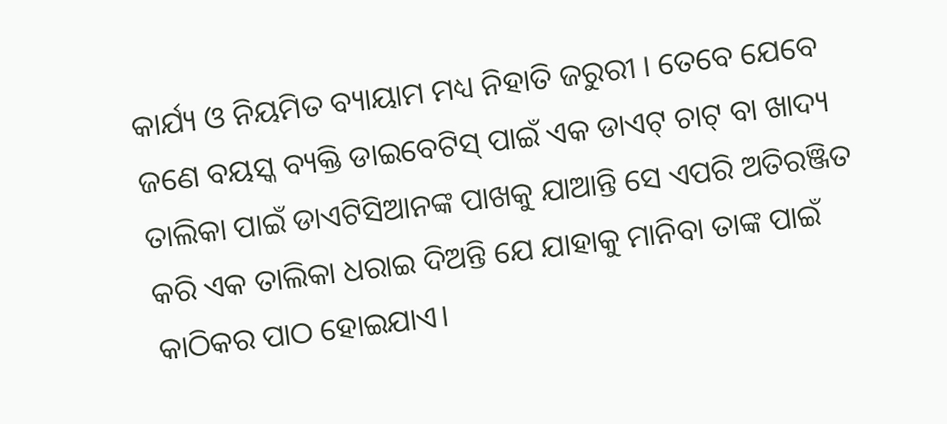କାର୍ଯ୍ୟ ଓ ନିୟମିତ ବ୍ୟାୟାମ ମଧ୍ୟ ନିହାତି ଜରୁରୀ । ତେବେ ଯେବେ ଜଣେ ବୟସ୍କ ବ୍ୟକ୍ତି ଡାଇବେଟିସ୍ ପାଇଁ ଏକ ଡାଏଟ୍ ଚାଟ୍ ବା ଖାଦ୍ୟ ତାଲିକା ପାଇଁ ଡାଏଟିସିଆନଙ୍କ ପାଖକୁ ଯାଆନ୍ତି ସେ ଏପରି ଅତିରଞ୍ଜିତ କରି ଏକ ତାଲିକା ଧରାଇ ଦିଅନ୍ତି ଯେ ଯାହାକୁ ମାନିବା ତାଙ୍କ ପାଇଁ କାଠିକର ପାଠ ହୋଇଯାଏ।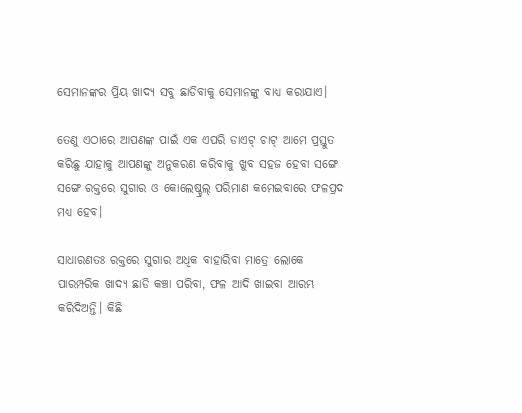ସେମାନଙ୍କର ପ୍ରିୟ ଖାଦ୍ୟ ସବୁ ଛାଡିବାକୁ ସେମାନଙ୍କୁ ବାଧ୍ୟ କରାଯାଏ।

ତେଣୁ ଏଠାରେ ଆପଣଙ୍କ ପାଇଁ ଏକ ଏପରି ଡାଏଟ୍ ଚାଟ୍ ଆମେ ପ୍ରସ୍ତୁତ କରିଛୁ ଯାହାକୁ ଆପଣଙ୍କୁ ଅନୁକରଣ କରିବାକୁ ଖୁବ ସହଜ ହେବା ସଙ୍ଗେ ସଙ୍ଗେ ରକ୍ତରେ ସୁଗାର ଓ କୋଲେଷ୍ଚ୍ରଲ୍‌ ପରିମାଣ କମେଇବାରେ ଫଳପ୍ରଦ ମଧ୍ୟ ହେବ।

ସାଧାରଣତଃ ରକ୍ତରେ ସୁଗାର ଅଧିକ ବାହାରିବା ମାତ୍ରେ ଲୋକେ ପାରମ୍ପରିକ ଖାଦ୍ୟ ଛାଡି କଞ୍ଚା ପରିବା, ଫଳ ଆଦି ଖାଇବା ଆରମ୍ଭ କରିଦିଅନ୍ତି। କିଛି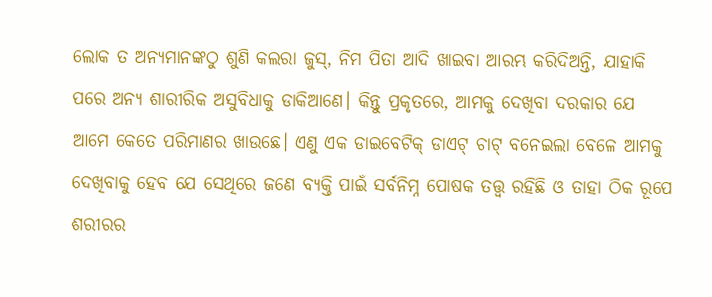ଲୋକ ତ ଅନ୍ୟମାନଙ୍କଠୁ ଶୁଣି କଲରା ଜୁସ୍, ନିମ ପିତା ଆଦି ଖାଇବା ଆରମ୍ଭ କରିଦିଅନ୍ତି, ଯାହାକି ପରେ ଅନ୍ୟ ଶାରୀରିକ ଅସୁବିଧାକୁ ଡାକିଆଣେ। କିନ୍ତୁ ପ୍ରକୃତରେ, ଆମକୁ ଦେଖିବା ଦରକାର ଯେ ଆମେ କେତେ ପରିମାଣର ଖାଉଛେ। ଏଣୁ ଏକ ଡାଇବେଟିକ୍ ଡାଏଟ୍ ଚାଟ୍ ବନେଇଲା ବେଳେ ଆମକୁ ଦେଖିବାକୁ ହେବ ଯେ ସେଥିରେ ଜଣେ ବ୍ୟକ୍ତି ପାଇଁ ସର୍ବନିମ୍ନ ପୋଷକ ତତ୍ତ୍ୱ ରହିଛି ଓ ତାହା ଠିକ ରୂପେ ଶରୀରର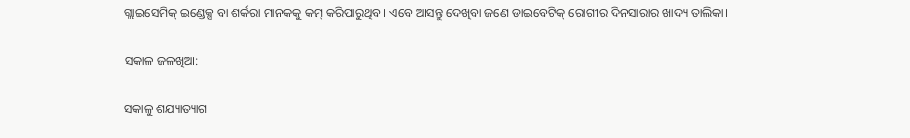ଗ୍ଲାଇସେମିକ୍ ଇଣ୍ଡେକ୍ସ ବା ଶର୍କରା ମାନକକୁ କମ୍ କରିପାରୁଥିବ। ଏବେ ଆସନ୍ତୁ ଦେଖିବା ଜଣେ ଡାଇବେଟିକ୍ ରୋଗୀର ଦିନସାରାର ଖାଦ୍ୟ ତାଲିକା।

ସକାଳ ଜଳଖିଆ:

ସକାଳୁ ଶଯ୍ୟାତ୍ୟାଗ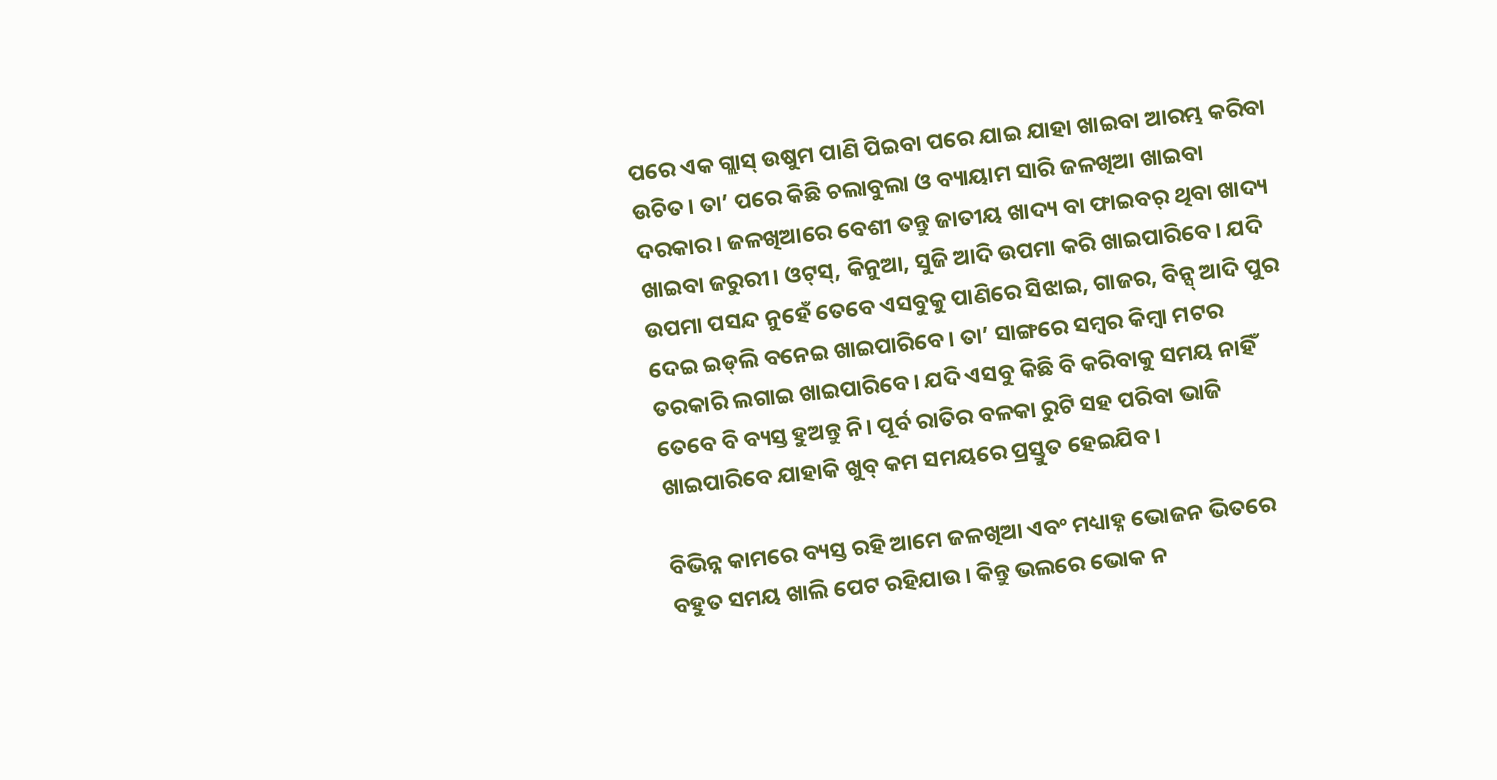ପରେ ଏକ ଗ୍ଲାସ୍ ଉଷୁମ ପାଣି ପିଇବା ପରେ ଯାଇ ଯାହା ଖାଇବା ଆରମ୍ଭ କରିବା ଉଚିତ। ତା’ ପରେ କିଛି ଚଲାବୁଲା ଓ ବ୍ୟାୟାମ ସାରି ଜଳଖିଆ ଖାଇବା ଦରକାର। ଜଳଖିଆରେ ବେଶୀ ତନ୍ତୁ ଜାତୀୟ ଖାଦ୍ୟ ବା ଫାଇବର୍ ଥିବା ଖାଦ୍ୟ ଖାଇବା ଜରୁରୀ। ଓଟ୍‌ସ୍, କିନୁଆ, ସୁଜି ଆଦି ଉପମା କରି ଖାଇପାରିବେ। ଯଦି ଉପମା ପସନ୍ଦ ନୁହେଁ ତେବେ ଏସବୁକୁ ପାଣିରେ ସିଝାଇ, ଗାଜର, ବିନ୍ସ୍ ଆଦି ପୁର ଦେଇ ଇଡ୍‌ଲି ବନେଇ ଖାଇପାରିବେ। ତା’ ସାଙ୍ଗରେ ସମ୍ୱର କିମ୍ୱା ମଟର ତରକାରି ଲଗାଇ ଖାଇପାରିବେ। ଯଦି ଏସବୁ କିଛି ବି କରିବାକୁ ସମୟ ନାହିଁ ତେବେ ବି ବ୍ୟସ୍ତ ହୁଅନ୍ତୁ ନି। ପୂର୍ବ ରାତିର ବଳକା ରୁଟି ସହ ପରିବା ଭାଜି ଖାଇପାରିବେ ଯାହାକି ଖୁବ୍ କମ ସମୟରେ ପ୍ରସ୍ତୁତ ହେଇଯିବ।

ବିଭିନ୍ନ କାମରେ ବ୍ୟସ୍ତ ରହି ଆମେ ଜଳଖିଆ ଏବଂ ମଧ୍ୟାହ୍ନ ଭୋଜନ ଭିତରେ ବହୁତ ସମୟ ଖାଲି ପେଟ ରହିଯାଉ। କିନ୍ତୁ ଭଲରେ ଭୋକ ନ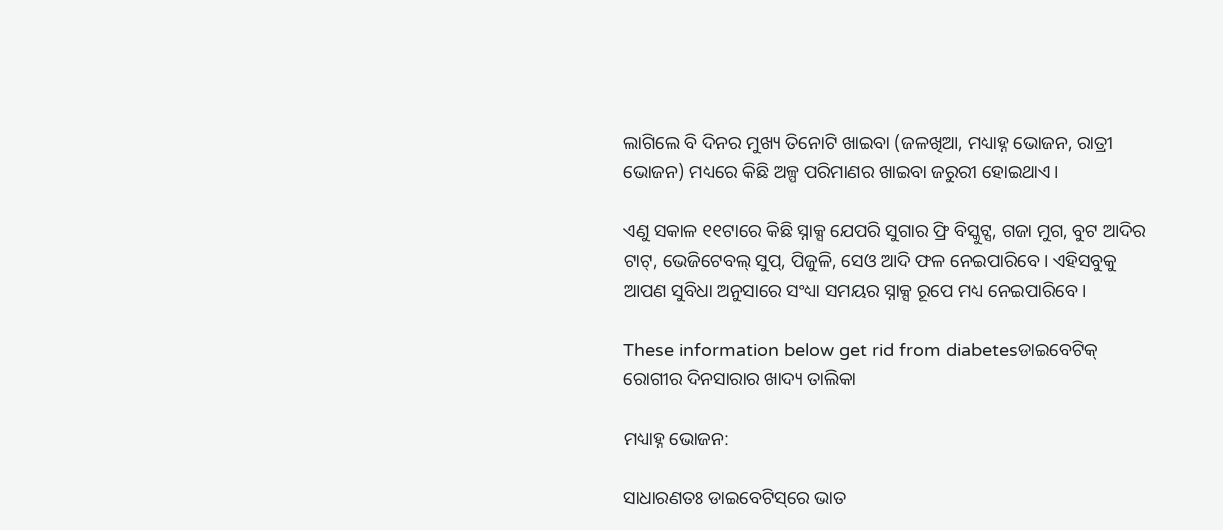ଲାଗିଲେ ବି ଦିନର ମୁଖ୍ୟ ତିନୋଟି ଖାଇବା (ଜଳଖିଆ, ମଧ୍ୟାହ୍ନ ଭୋଜନ, ରାତ୍ରୀ ଭୋଜନ) ମଧ୍ୟରେ କିଛି ଅଳ୍ପ ପରିମାଣର ଖାଇବା ଜରୁରୀ ହୋଇଥାଏ।

ଏଣୁ ସକାଳ ୧୧ଟାରେ କିଛି ସ୍ନାକ୍ସ ଯେପରି ସୁଗାର ଫ୍ରି ବିସ୍କୁଟ୍ସ, ଗଜା ମୁଗ, ବୁଟ ଆଦିର ଟାଟ୍, ଭେଜିଟେବଲ୍‌ ସୁପ୍, ପିଜୁଳି, ସେଓ ଆଦି ଫଳ ନେଇପାରିବେ। ଏହିସବୁକୁ ଆପଣ ସୁବିଧା ଅନୁସାରେ ସଂଧ୍ୟା ସମୟର ସ୍ନାକ୍ସ ରୂପେ ମଧ୍ୟ ନେଇପାରିବେ।

These information below get rid from diabetesଡାଇବେଟିକ୍ ରୋଗୀର ଦିନସାରାର ଖାଦ୍ୟ ତାଲିକା

ମଧ୍ୟାହ୍ନ ଭୋଜନ:

ସାଧାରଣତଃ ଡାଇବେଟିସ୍‌ରେ ଭାତ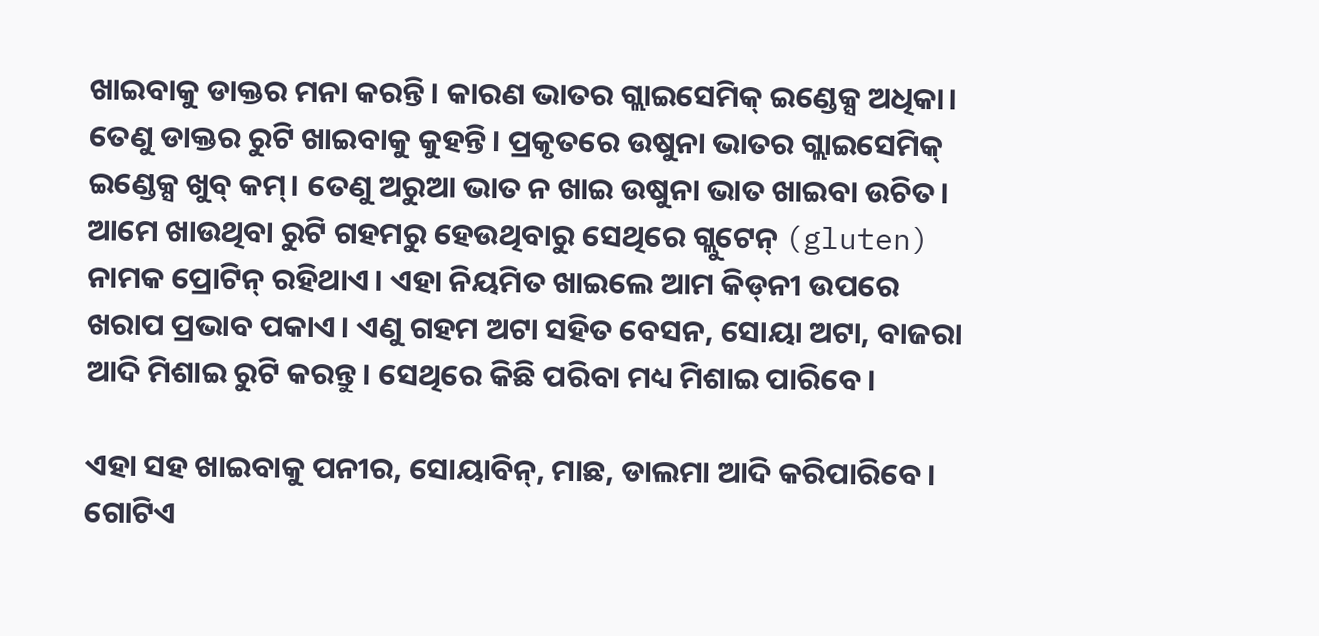ଖାଇବାକୁ ଡାକ୍ତର ମନା କରନ୍ତି। କାରଣ ଭାତର ଗ୍ଲାଇସେମିକ୍ ଇଣ୍ଡେକ୍ସ ଅଧିକା। ତେଣୁ ଡାକ୍ତର ରୁଟି ଖାଇବାକୁ କୁହନ୍ତି। ପ୍ରକୃତରେ ଉଷୁନା ଭାତର ଗ୍ଲାଇସେମିକ୍ ଇଣ୍ଡେକ୍ସ ଖୁବ୍ କମ୍। ତେଣୁ ଅରୁଆ ଭାତ ନ ଖାଇ ଉଷୁନା ଭାତ ଖାଇବା ଉଚିତ। ଆମେ ଖାଉଥିବା ରୁଟି ଗହମରୁ ହେଉଥିବାରୁ ସେଥିରେ ଗ୍ଲୁଟେନ୍ (gluten) ନାମକ ପ୍ରୋଟିନ୍ ରହିଥାଏ। ଏହା ନିୟମିତ ଖାଇଲେ ଆମ କିଡ୍‌ନୀ ଉପରେ ଖରାପ ପ୍ରଭାବ ପକାଏ। ଏଣୁ ଗହମ ଅଟା ସହିତ ବେସନ, ସୋୟା ଅଟା, ବାଜରା ଆଦି ମିଶାଇ ରୁଟି କରନ୍ତୁ। ସେଥିରେ କିଛି ପରିବା ମଧ୍ୟ ମିଶାଇ ପାରିବେ।

ଏହା ସହ ଖାଇବାକୁ ପନୀର, ସୋୟାବିନ୍, ମାଛ, ଡାଲମା ଆଦି କରିପାରିବେ। ଗୋଟିଏ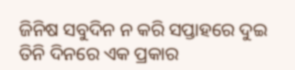ଜିନିଷ ସବୁଦିନ ନ କରି ସପ୍ତାହରେ ଦୁଇ ତିନି ଦିନରେ ଏକ ପ୍ରକାର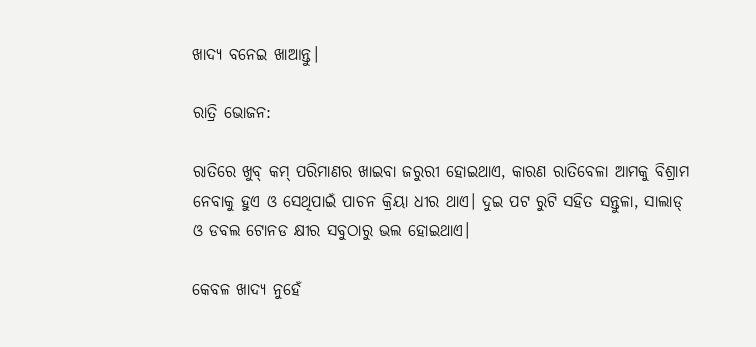ଖାଦ୍ୟ ବନେଇ ଖାଆନ୍ତୁ।

ରାତ୍ରି ଭୋଜନ:

ରାତିରେ ଖୁବ୍ କମ୍ ପରିମାଣର ଖାଇବା ଜରୁରୀ ହୋଇଥାଏ, କାରଣ ରାତିବେଳା ଆମକୁ ବିଶ୍ରାମ ନେବାକୁ ହୁଏ ଓ ସେଥିପାଇଁ ପାଚନ କ୍ରିୟା ଧୀର ଥାଏ। ଦୁଇ ପଟ ରୁଟି ସହିତ ସନ୍ତୁଳା, ସାଲାଡ୍‌ ଓ ଡବଲ ଟୋନଡ କ୍ଷୀର ସବୁଠାରୁ ଭଲ ହୋଇଥାଏ।

କେବଳ ଖାଦ୍ୟ ନୁହେଁ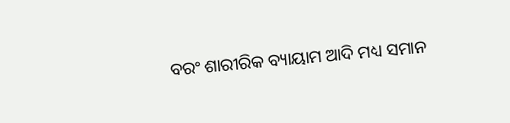ବରଂ ଶାରୀରିକ ବ୍ୟାୟାମ ଆଦି ମଧ୍ୟ ସମାନ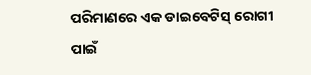ପରିମାଣରେ ଏକ ଡାଇବେଟିସ୍ ରୋଗୀ ପାଇଁ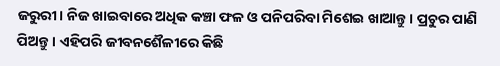ଜରୁରୀ। ନିଜ ଖାଇବାରେ ଅଧିକ କଞ୍ଚା ଫଳ ଓ ପନିପରିବା ମିଶେଇ ଖାଆନ୍ତୁ। ପ୍ରଚୁର ପାଣି ପିଅନ୍ତୁ। ଏହିପରି ଜୀବନଶୈଳୀରେ କିଛି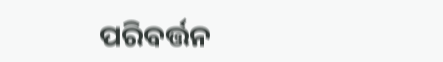ପରିବର୍ତ୍ତନ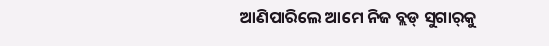ଆଣିପାରିଲେ ଆମେ ନିଜ ବ୍ଲଡ୍‌ ସୁଗାର୍‌କୁ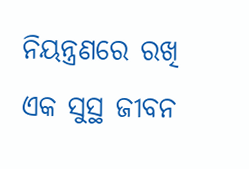ନିୟନ୍ତ୍ରଣରେ ରଖି ଏକ ସୁସ୍ଥ ଜୀବନ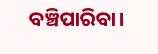ବଞ୍ଚିପାରିବା।